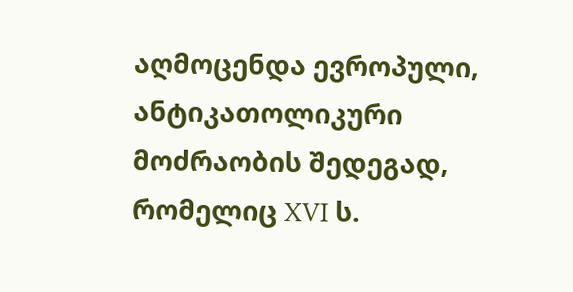აღმოცენდა ევროპული, ანტიკათოლიკური მოძრაობის შედეგად, რომელიც XVI ს.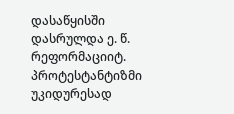დასაწყისში დასრულდა ე. წ. რეფორმაციიტ. პროტესტანტიზმი უკიდურესად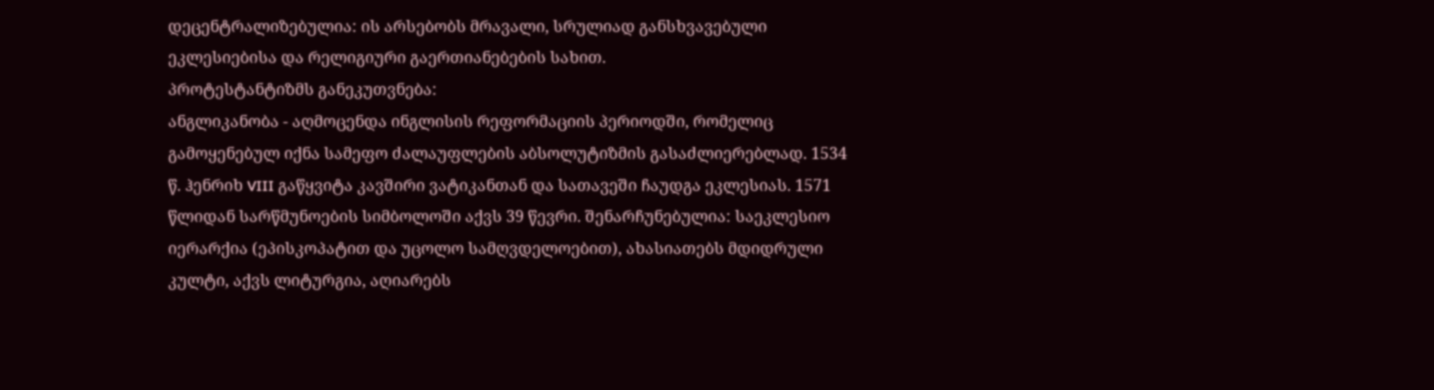დეცენტრალიზებულია: ის არსებობს მრავალი, სრულიად განსხვავებული ეკლესიებისა და რელიგიური გაერთიანებების სახით.
პროტესტანტიზმს განეკუთვნება:
ანგლიკანობა - აღმოცენდა ინგლისის რეფორმაციის პერიოდში, რომელიც გამოყენებულ იქნა სამეფო ძალაუფლების აბსოლუტიზმის გასაძლიერებლად. 1534 წ. ჰენრიხ VIII გაწყვიტა კავშირი ვატიკანთან და სათავეში ჩაუდგა ეკლესიას. 1571 წლიდან სარწმუნოების სიმბოლოში აქვს 39 წევრი. შენარჩუნებულია: საეკლესიო იერარქია (ეპისკოპატით და უცოლო სამღვდელოებით), ახასიათებს მდიდრული კულტი, აქვს ლიტურგია, აღიარებს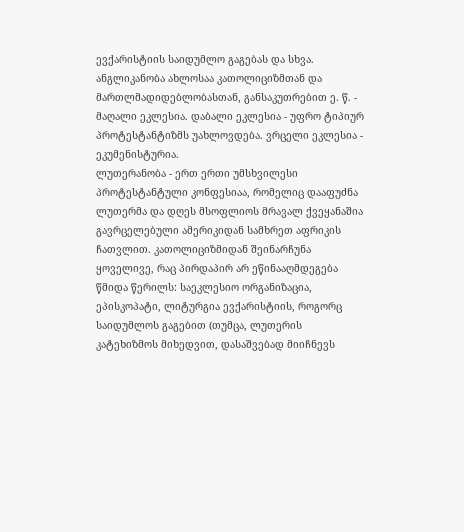ევქარისტიის საიდუმლო გაგებას და სხვა. ანგლიკანობა ახლოსაა კათოლიციზმთან და მართლმადიდებლობასთან, განსაკუთრებით ე. წ. - მაღალი ეკლესია. დაბალი ეკლესია - უფრო ტიპიურ პროტესტანტიზმს უახლოვდება. ვრცელი ეკლესია - ეკუმენისტურია.
ლუთერანობა - ერთ ერთი უმსხვილესი პროტესტანტული კონფესიაა, რომელიც დააფუძნა ლუთერმა და დღეს მსოფლიოს მრავალ ქვეყანაშია გავრცელებული ამერიკიდან სამხრეთ აფრიკის ჩათვლით. კათოლიციზმიდან შეინარჩუნა ყოველივე, რაც პირდაპირ არ ეწინააღმდეგება წმიდა წერილს: საეკლესიო ორგანიზაცია, ეპისკოპატი, ლიტურგია ევქარისტიის, როგორც საიდუმლოს გაგებით (თუმცა, ლუთერის კატეხიზმოს მიხედვით, დასაშვებად მიიჩნევს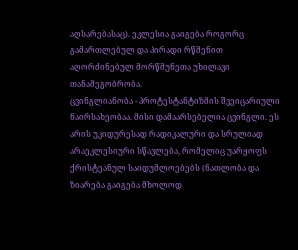აღსარებასაც). ეკლესია გაიგება როგორც გამართლებულ და პირადი რწმენით აღორძინებულ მორწმუნეთა უხილავი თანამეგობრობა.
ცვინგლიანობა - პროტესტანტიზმის შვეიცარიული ნაირსახეობაა. მისი დამაარსებელია ცვინგლი. ეს არის უკიდურესად რადიკალური და სრულიად არაეკლესიური სწავლება, რომელიც უარყოფს ქრისტეანულ საიდუმლოებებს (ნათლობა და ზიარება გაიგება მხოლოდ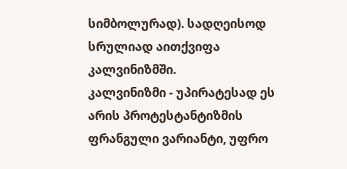სიმბოლურად). სადღეისოდ სრულიად აითქვიფა კალვინიზმში.
კალვინიზმი - უპირატესად ეს არის პროტესტანტიზმის ფრანგული ვარიანტი, უფრო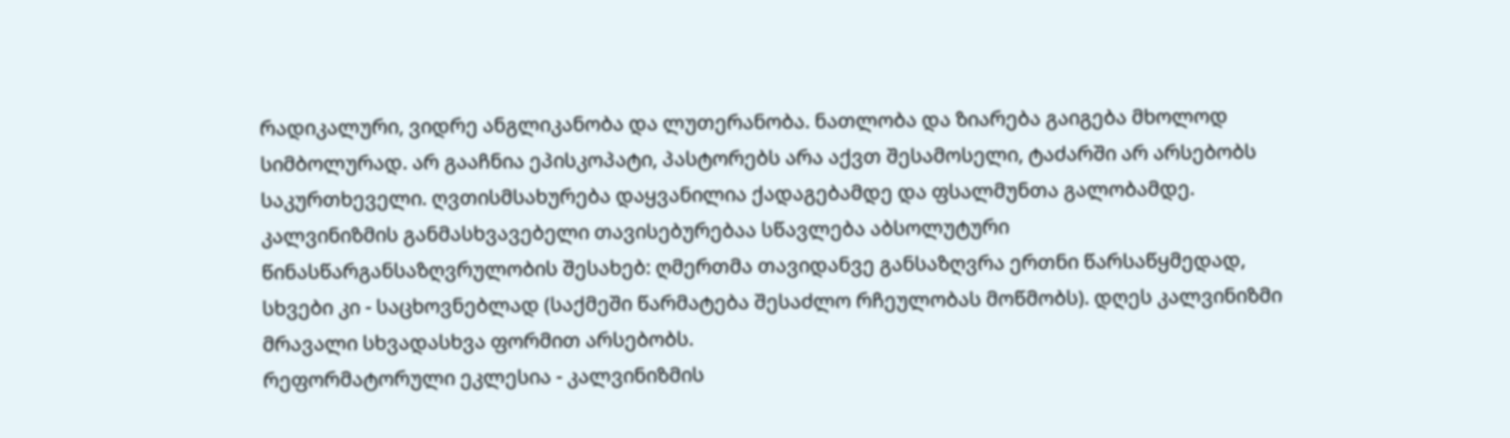რადიკალური, ვიდრე ანგლიკანობა და ლუთერანობა. ნათლობა და ზიარება გაიგება მხოლოდ სიმბოლურად. არ გააჩნია ეპისკოპატი, პასტორებს არა აქვთ შესამოსელი, ტაძარში არ არსებობს საკურთხეველი. ღვთისმსახურება დაყვანილია ქადაგებამდე და ფსალმუნთა გალობამდე. კალვინიზმის განმასხვავებელი თავისებურებაა სწავლება აბსოლუტური წინასწარგანსაზღვრულობის შესახებ: ღმერთმა თავიდანვე განსაზღვრა ერთნი წარსაწყმედად, სხვები კი - საცხოვნებლად (საქმეში წარმატება შესაძლო რჩეულობას მოწმობს). დღეს კალვინიზმი მრავალი სხვადასხვა ფორმით არსებობს.
რეფორმატორული ეკლესია - კალვინიზმის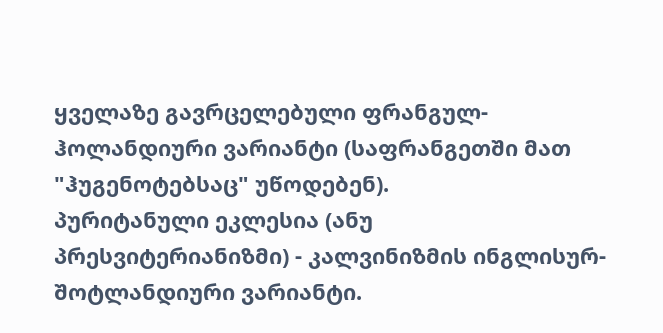ყველაზე გავრცელებული ფრანგულ-ჰოლანდიური ვარიანტი (საფრანგეთში მათ "ჰუგენოტებსაც" უწოდებენ).
პურიტანული ეკლესია (ანუ პრესვიტერიანიზმი) - კალვინიზმის ინგლისურ-შოტლანდიური ვარიანტი.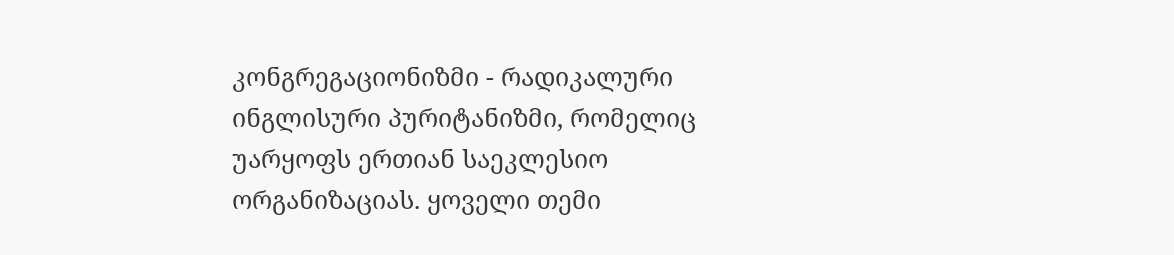კონგრეგაციონიზმი - რადიკალური ინგლისური პურიტანიზმი, რომელიც უარყოფს ერთიან საეკლესიო ორგანიზაციას. ყოველი თემი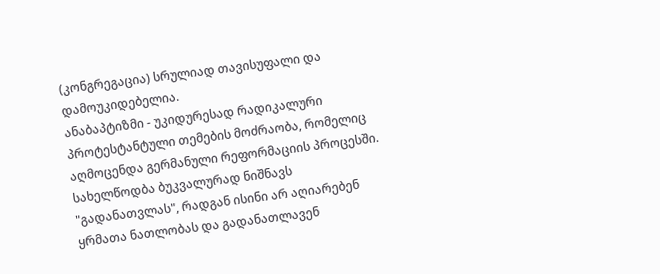(კონგრეგაცია) სრულიად თავისუფალი და დამოუკიდებელია.
ანაბაპტიზმი - უკიდურესად რადიკალური პროტესტანტული თემების მოძრაობა, რომელიც აღმოცენდა გერმანული რეფორმაციის პროცესში. სახელწოდბა ბუკვალურად ნიშნავს "გადანათვლას", რადგან ისინი არ აღიარებენ ყრმათა ნათლობას და გადანათლავენ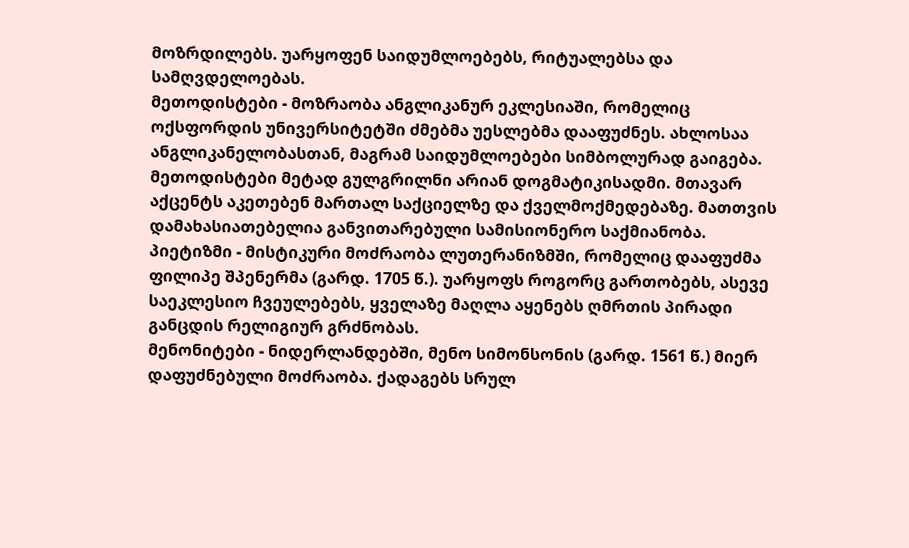მოზრდილებს. უარყოფენ საიდუმლოებებს, რიტუალებსა და სამღვდელოებას.
მეთოდისტები - მოზრაობა ანგლიკანურ ეკლესიაში, რომელიც ოქსფორდის უნივერსიტეტში ძმებმა უესლებმა დააფუძნეს. ახლოსაა ანგლიკანელობასთან, მაგრამ საიდუმლოებები სიმბოლურად გაიგება. მეთოდისტები მეტად გულგრილნი არიან დოგმატიკისადმი. მთავარ აქცენტს აკეთებენ მართალ საქციელზე და ქველმოქმედებაზე. მათთვის დამახასიათებელია განვითარებული სამისიონერო საქმიანობა.
პიეტიზმი - მისტიკური მოძრაობა ლუთერანიზმში, რომელიც დააფუძმა ფილიპე შპენერმა (გარდ. 1705 წ.). უარყოფს როგორც გართობებს, ასევე საეკლესიო ჩვეულებებს, ყველაზე მაღლა აყენებს ღმრთის პირადი განცდის რელიგიურ გრძნობას.
მენონიტები - ნიდერლანდებში, მენო სიმონსონის (გარდ. 1561 წ.) მიერ დაფუძნებული მოძრაობა. ქადაგებს სრულ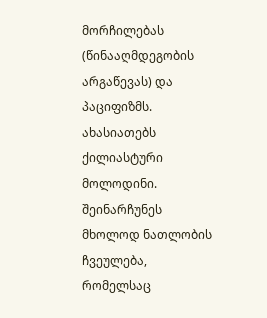მორჩილებას (წინააღმდეგობის არგაწევას) და პაციფიზმს. ახასიათებს ქილიასტური მოლოდინი. შეინარჩუნეს მხოლოდ ნათლობის ჩვეულება, რომელსაც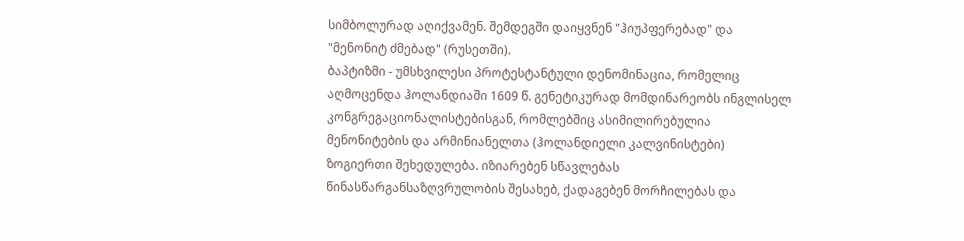სიმბოლურად აღიქვამენ. შემდეგში დაიყვნენ "ჰიუპფერებად" და "მენონიტ ძმებად" (რუსეთში).
ბაპტიზმი - უმსხვილესი პროტესტანტული დენომინაცია, რომელიც აღმოცენდა ჰოლანდიაში 1609 წ. გენეტიკურად მომდინარეობს ინგლისელ კონგრეგაციონალისტებისგან, რომლებშიც ასიმილირებულია მენონიტების და არმინიანელთა (ჰოლანდიელი კალვინისტები) ზოგიერთი შეხედულება. იზიარებენ სწავლებას წინასწარგანსაზღვრულობის შესახებ, ქადაგებენ მორჩილებას და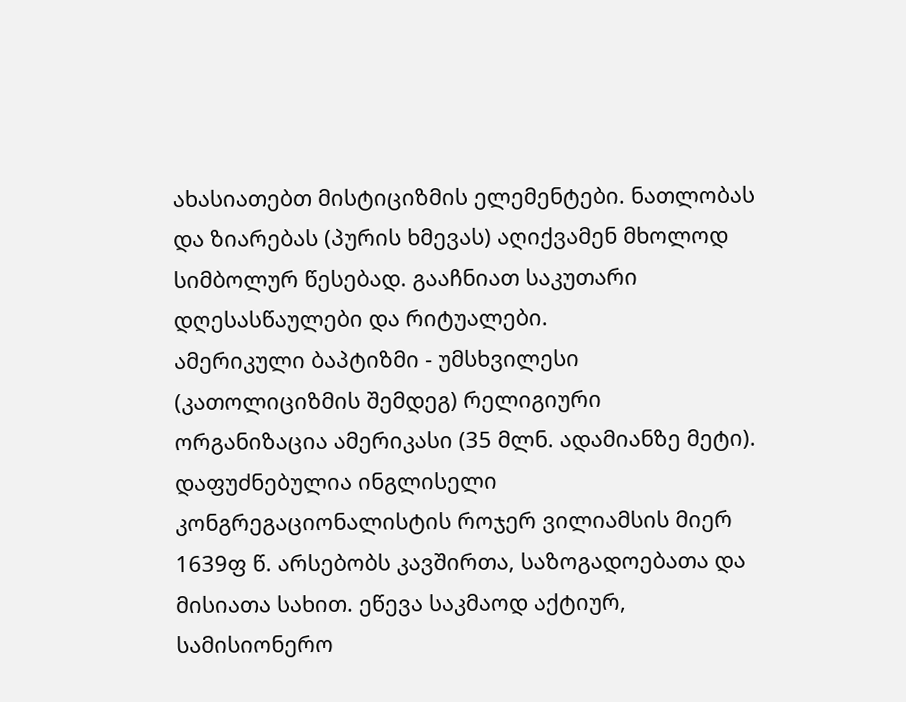ახასიათებთ მისტიციზმის ელემენტები. ნათლობას და ზიარებას (პურის ხმევას) აღიქვამენ მხოლოდ სიმბოლურ წესებად. გააჩნიათ საკუთარი დღესასწაულები და რიტუალები.
ამერიკული ბაპტიზმი - უმსხვილესი (კათოლიციზმის შემდეგ) რელიგიური ორგანიზაცია ამერიკასი (35 მლნ. ადამიანზე მეტი). დაფუძნებულია ინგლისელი კონგრეგაციონალისტის როჯერ ვილიამსის მიერ 1639ფ წ. არსებობს კავშირთა, საზოგადოებათა და მისიათა სახით. ეწევა საკმაოდ აქტიურ, სამისიონერო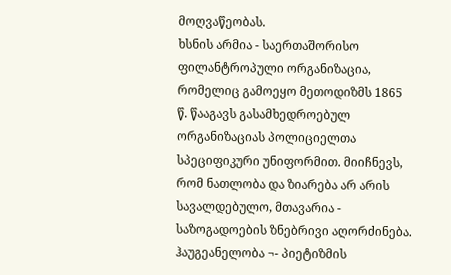მოღვაწეობას.
ხსნის არმია - საერთაშორისო ფილანტროპული ორგანიზაცია, რომელიც გამოეყო მეთოდიზმს 1865 წ. წააგავს გასამხედროებულ ორგანიზაციას პოლიციელთა სპეციფიკური უნიფორმით. მიიჩნევს, რომ ნათლობა და ზიარება არ არის სავალდებულო, მთავარია - საზოგადოების ზნებრივი აღორძინება.
ჰაუგეანელობა ¬- პიეტიზმის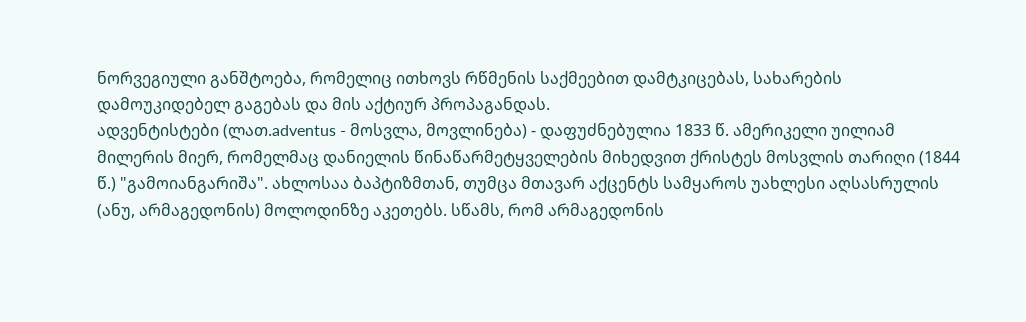ნორვეგიული განშტოება, რომელიც ითხოვს რწმენის საქმეებით დამტკიცებას, სახარების დამოუკიდებელ გაგებას და მის აქტიურ პროპაგანდას.
ადვენტისტები (ლათ.adventus - მოსვლა, მოვლინება) - დაფუძნებულია 1833 წ. ამერიკელი უილიამ მილერის მიერ, რომელმაც დანიელის წინაწარმეტყველების მიხედვით ქრისტეს მოსვლის თარიღი (1844 წ.) "გამოიანგარიშა". ახლოსაა ბაპტიზმთან, თუმცა მთავარ აქცენტს სამყაროს უახლესი აღსასრულის (ანუ, არმაგედონის) მოლოდინზე აკეთებს. სწამს, რომ არმაგედონის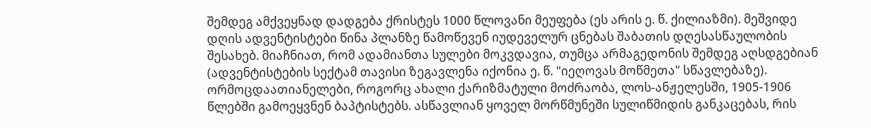შემდეგ ამქვეყნად დადგება ქრისტეს 1000 წლოვანი მეუფება (ეს არის ე. წ. ქილიაზმი). მეშვიდე დღის ადვენტისტები წინა პლანზე წამოწევენ იუდეველურ ცნებას შაბათის დღესასწაულობის შესახებ. მიაჩნიათ, რომ ადამიანთა სულები მოკვდავია, თუმცა არმაგედონის შემდეგ აღსდგებიან (ადვენტისტების სექტამ თავისი ზეგავლენა იქონია ე. წ. "იეღოვას მოწმეთა" სწავლებაზე).
ორმოცდაათიანელები, როგორც ახალი ქარიზმატული მოძრაობა, ლოს-ანჟელესში, 1905-1906 წლებში გამოეყვნენ ბაპტისტებს. ასწავლიან ყოველ მორწმუნეში სულიწმიდის განკაცებას, რის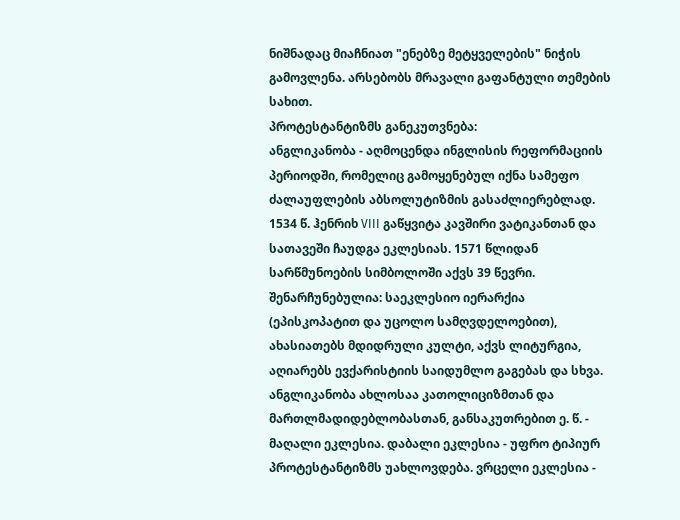ნიშნადაც მიაჩნიათ "ენებზე მეტყველების" ნიჭის გამოვლენა. არსებობს მრავალი გაფანტული თემების სახით.
პროტესტანტიზმს განეკუთვნება:
ანგლიკანობა - აღმოცენდა ინგლისის რეფორმაციის პერიოდში, რომელიც გამოყენებულ იქნა სამეფო ძალაუფლების აბსოლუტიზმის გასაძლიერებლად. 1534 წ. ჰენრიხ VIII გაწყვიტა კავშირი ვატიკანთან და სათავეში ჩაუდგა ეკლესიას. 1571 წლიდან სარწმუნოების სიმბოლოში აქვს 39 წევრი. შენარჩუნებულია: საეკლესიო იერარქია (ეპისკოპატით და უცოლო სამღვდელოებით), ახასიათებს მდიდრული კულტი, აქვს ლიტურგია, აღიარებს ევქარისტიის საიდუმლო გაგებას და სხვა. ანგლიკანობა ახლოსაა კათოლიციზმთან და მართლმადიდებლობასთან, განსაკუთრებით ე. წ. - მაღალი ეკლესია. დაბალი ეკლესია - უფრო ტიპიურ პროტესტანტიზმს უახლოვდება. ვრცელი ეკლესია -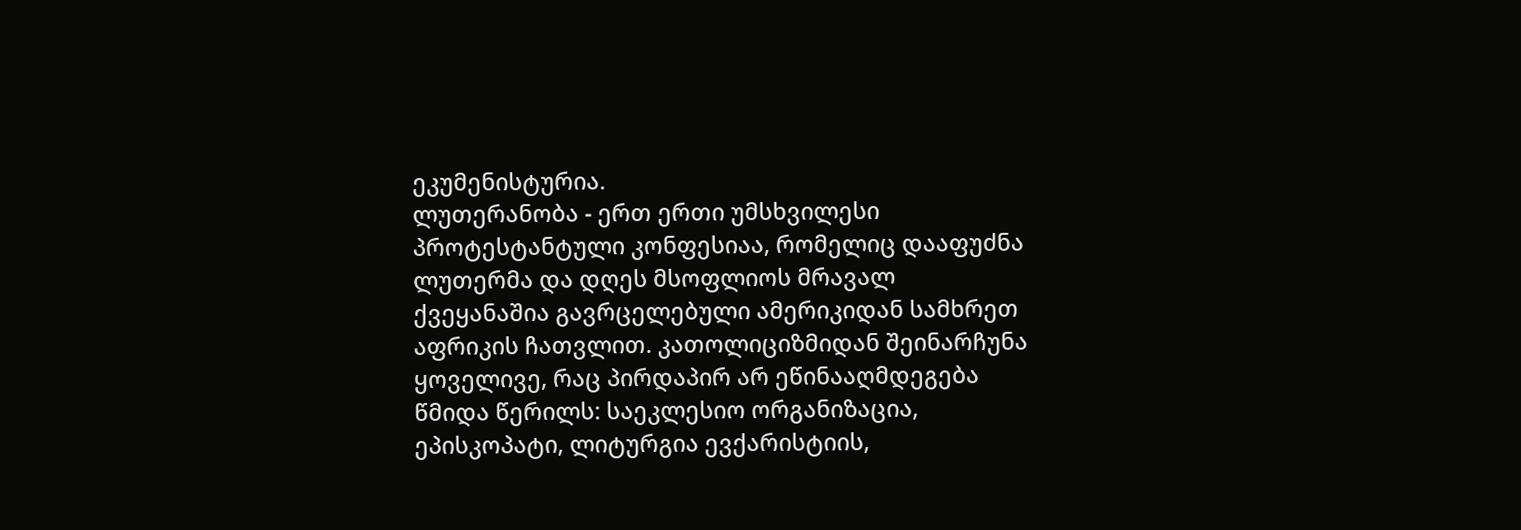ეკუმენისტურია.
ლუთერანობა - ერთ ერთი უმსხვილესი პროტესტანტული კონფესიაა, რომელიც დააფუძნა ლუთერმა და დღეს მსოფლიოს მრავალ ქვეყანაშია გავრცელებული ამერიკიდან სამხრეთ აფრიკის ჩათვლით. კათოლიციზმიდან შეინარჩუნა ყოველივე, რაც პირდაპირ არ ეწინააღმდეგება წმიდა წერილს: საეკლესიო ორგანიზაცია, ეპისკოპატი, ლიტურგია ევქარისტიის,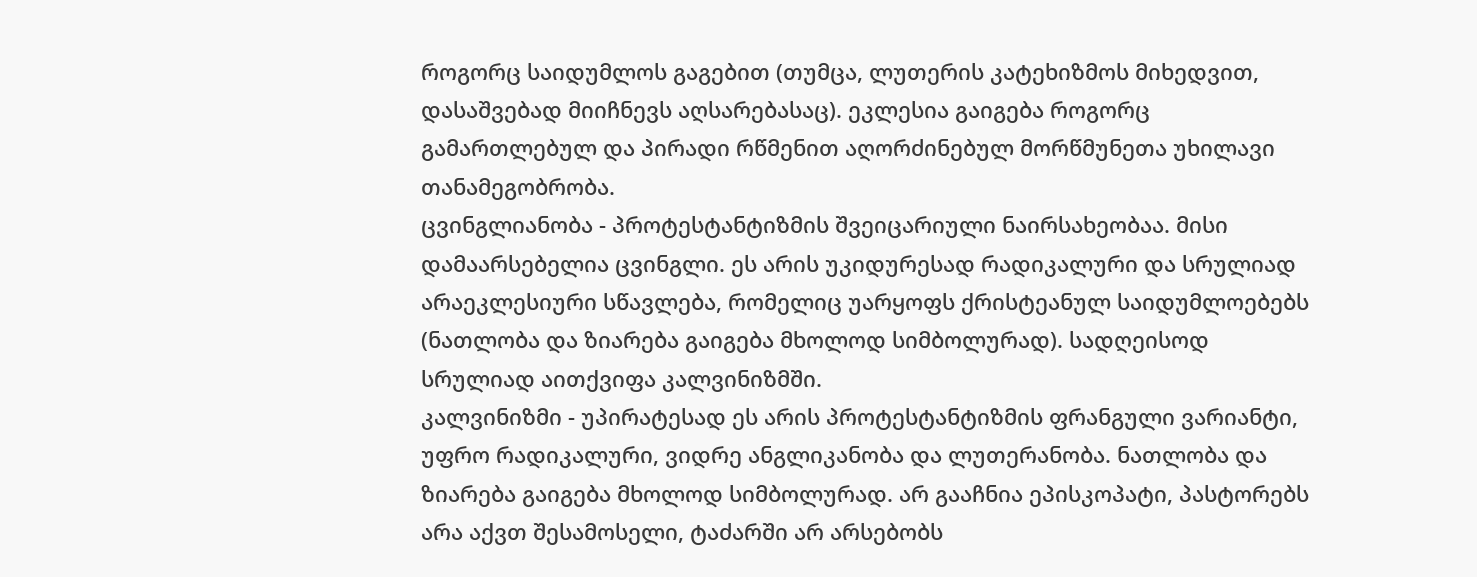როგორც საიდუმლოს გაგებით (თუმცა, ლუთერის კატეხიზმოს მიხედვით, დასაშვებად მიიჩნევს აღსარებასაც). ეკლესია გაიგება როგორც გამართლებულ და პირადი რწმენით აღორძინებულ მორწმუნეთა უხილავი თანამეგობრობა.
ცვინგლიანობა - პროტესტანტიზმის შვეიცარიული ნაირსახეობაა. მისი დამაარსებელია ცვინგლი. ეს არის უკიდურესად რადიკალური და სრულიად არაეკლესიური სწავლება, რომელიც უარყოფს ქრისტეანულ საიდუმლოებებს (ნათლობა და ზიარება გაიგება მხოლოდ სიმბოლურად). სადღეისოდ სრულიად აითქვიფა კალვინიზმში.
კალვინიზმი - უპირატესად ეს არის პროტესტანტიზმის ფრანგული ვარიანტი, უფრო რადიკალური, ვიდრე ანგლიკანობა და ლუთერანობა. ნათლობა და ზიარება გაიგება მხოლოდ სიმბოლურად. არ გააჩნია ეპისკოპატი, პასტორებს არა აქვთ შესამოსელი, ტაძარში არ არსებობს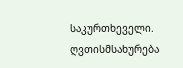საკურთხეველი. ღვთისმსახურება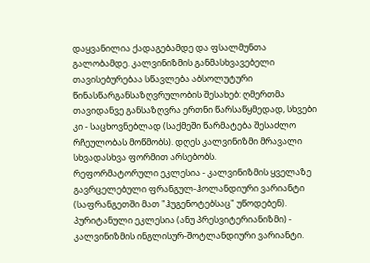დაყვანილია ქადაგებამდე და ფსალმუნთა გალობამდე. კალვინიზმის განმასხვავებელი თავისებურებაა სწავლება აბსოლუტური წინასწარგანსაზღვრულობის შესახებ: ღმერთმა თავიდანვე განსაზღვრა ერთნი წარსაწყმედად, სხვები კი - საცხოვნებლად (საქმეში წარმატება შესაძლო რჩეულობას მოწმობს). დღეს კალვინიზმი მრავალი სხვადასხვა ფორმით არსებობს.
რეფორმატორული ეკლესია - კალვინიზმის ყველაზე გავრცელებული ფრანგულ-ჰოლანდიური ვარიანტი (საფრანგეთში მათ "ჰუგენოტებსაც" უწოდებენ).
პურიტანული ეკლესია (ანუ პრესვიტერიანიზმი) - კალვინიზმის ინგლისურ-შოტლანდიური ვარიანტი.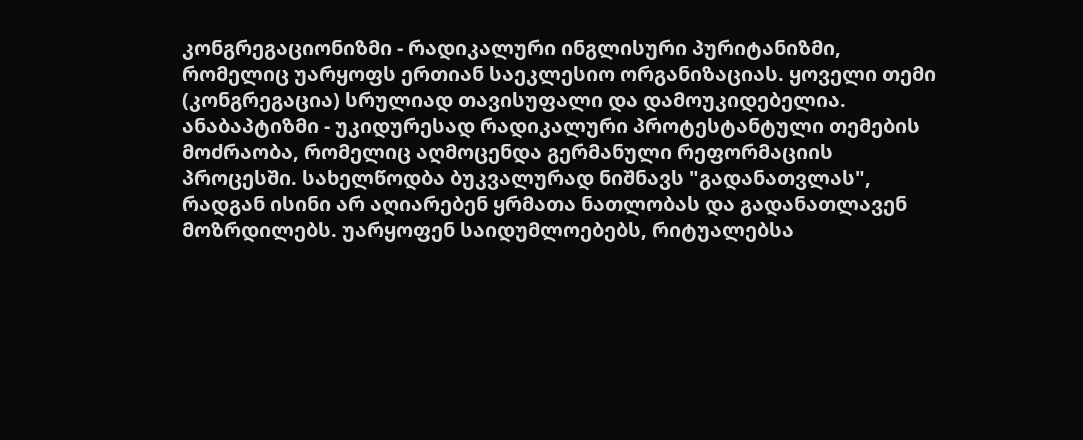კონგრეგაციონიზმი - რადიკალური ინგლისური პურიტანიზმი, რომელიც უარყოფს ერთიან საეკლესიო ორგანიზაციას. ყოველი თემი (კონგრეგაცია) სრულიად თავისუფალი და დამოუკიდებელია.
ანაბაპტიზმი - უკიდურესად რადიკალური პროტესტანტული თემების მოძრაობა, რომელიც აღმოცენდა გერმანული რეფორმაციის პროცესში. სახელწოდბა ბუკვალურად ნიშნავს "გადანათვლას", რადგან ისინი არ აღიარებენ ყრმათა ნათლობას და გადანათლავენ მოზრდილებს. უარყოფენ საიდუმლოებებს, რიტუალებსა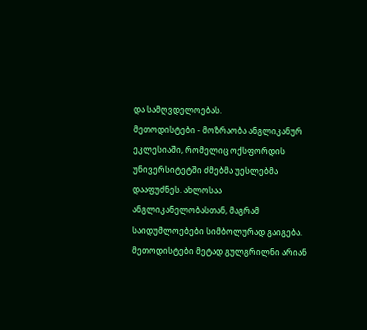და სამღვდელოებას.
მეთოდისტები - მოზრაობა ანგლიკანურ ეკლესიაში, რომელიც ოქსფორდის უნივერსიტეტში ძმებმა უესლებმა დააფუძნეს. ახლოსაა ანგლიკანელობასთან, მაგრამ საიდუმლოებები სიმბოლურად გაიგება. მეთოდისტები მეტად გულგრილნი არიან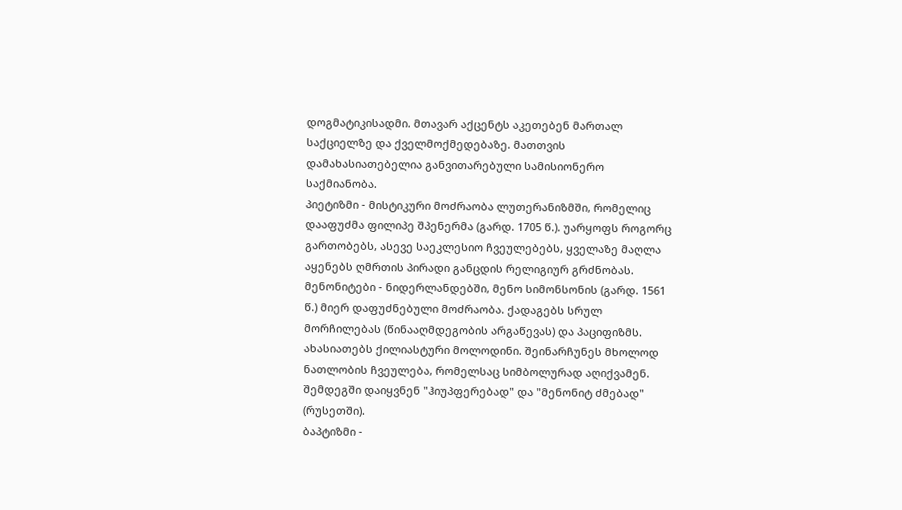დოგმატიკისადმი. მთავარ აქცენტს აკეთებენ მართალ საქციელზე და ქველმოქმედებაზე. მათთვის დამახასიათებელია განვითარებული სამისიონერო საქმიანობა.
პიეტიზმი - მისტიკური მოძრაობა ლუთერანიზმში, რომელიც დააფუძმა ფილიპე შპენერმა (გარდ. 1705 წ.). უარყოფს როგორც გართობებს, ასევე საეკლესიო ჩვეულებებს, ყველაზე მაღლა აყენებს ღმრთის პირადი განცდის რელიგიურ გრძნობას.
მენონიტები - ნიდერლანდებში, მენო სიმონსონის (გარდ. 1561 წ.) მიერ დაფუძნებული მოძრაობა. ქადაგებს სრულ მორჩილებას (წინააღმდეგობის არგაწევას) და პაციფიზმს. ახასიათებს ქილიასტური მოლოდინი. შეინარჩუნეს მხოლოდ ნათლობის ჩვეულება, რომელსაც სიმბოლურად აღიქვამენ. შემდეგში დაიყვნენ "ჰიუპფერებად" და "მენონიტ ძმებად" (რუსეთში).
ბაპტიზმი -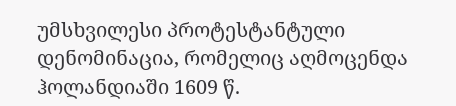უმსხვილესი პროტესტანტული დენომინაცია, რომელიც აღმოცენდა ჰოლანდიაში 1609 წ.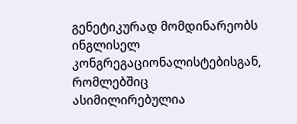გენეტიკურად მომდინარეობს ინგლისელ კონგრეგაციონალისტებისგან, რომლებშიც ასიმილირებულია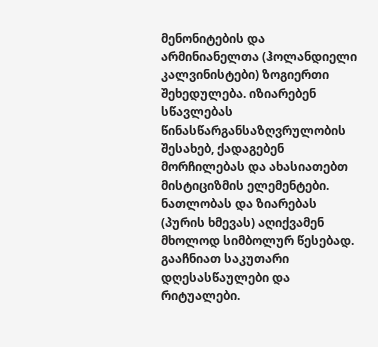მენონიტების და არმინიანელთა (ჰოლანდიელი კალვინისტები) ზოგიერთი შეხედულება. იზიარებენ სწავლებას წინასწარგანსაზღვრულობის შესახებ, ქადაგებენ მორჩილებას და ახასიათებთ მისტიციზმის ელემენტები. ნათლობას და ზიარებას (პურის ხმევას) აღიქვამენ მხოლოდ სიმბოლურ წესებად. გააჩნიათ საკუთარი დღესასწაულები და რიტუალები.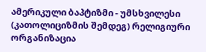ამერიკული ბაპტიზმი - უმსხვილესი (კათოლიციზმის შემდეგ) რელიგიური ორგანიზაცია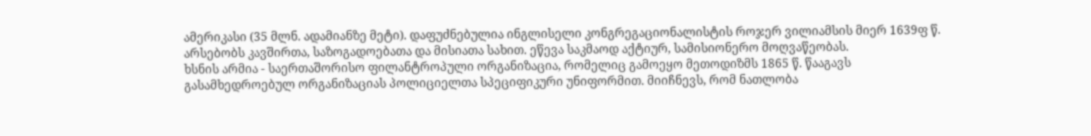ამერიკასი (35 მლნ. ადამიანზე მეტი). დაფუძნებულია ინგლისელი კონგრეგაციონალისტის როჯერ ვილიამსის მიერ 1639ფ წ. არსებობს კავშირთა, საზოგადოებათა და მისიათა სახით. ეწევა საკმაოდ აქტიურ, სამისიონერო მოღვაწეობას.
ხსნის არმია - საერთაშორისო ფილანტროპული ორგანიზაცია, რომელიც გამოეყო მეთოდიზმს 1865 წ. წააგავს გასამხედროებულ ორგანიზაციას პოლიციელთა სპეციფიკური უნიფორმით. მიიჩნევს, რომ ნათლობა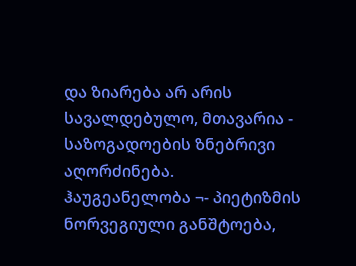და ზიარება არ არის სავალდებულო, მთავარია - საზოგადოების ზნებრივი აღორძინება.
ჰაუგეანელობა ¬- პიეტიზმის ნორვეგიული განშტოება,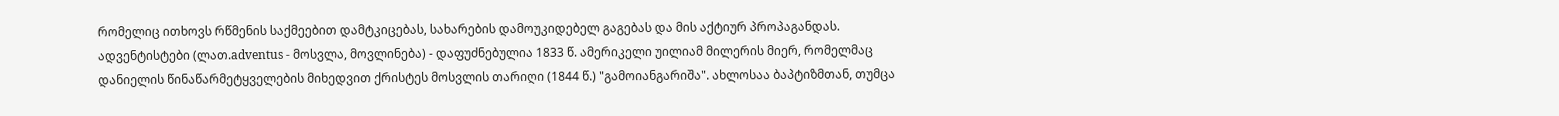რომელიც ითხოვს რწმენის საქმეებით დამტკიცებას, სახარების დამოუკიდებელ გაგებას და მის აქტიურ პროპაგანდას.
ადვენტისტები (ლათ.adventus - მოსვლა, მოვლინება) - დაფუძნებულია 1833 წ. ამერიკელი უილიამ მილერის მიერ, რომელმაც დანიელის წინაწარმეტყველების მიხედვით ქრისტეს მოსვლის თარიღი (1844 წ.) "გამოიანგარიშა". ახლოსაა ბაპტიზმთან, თუმცა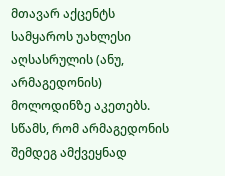მთავარ აქცენტს სამყაროს უახლესი აღსასრულის (ანუ, არმაგედონის) მოლოდინზე აკეთებს. სწამს, რომ არმაგედონის შემდეგ ამქვეყნად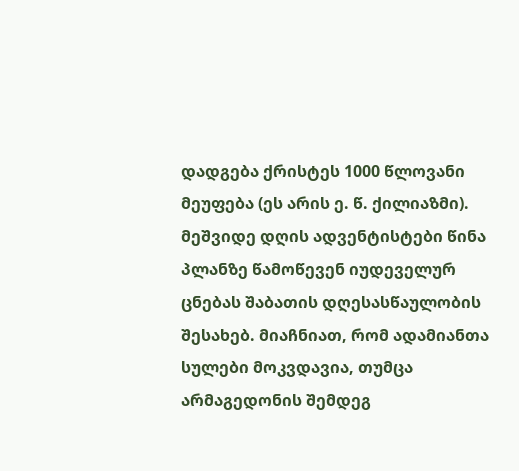დადგება ქრისტეს 1000 წლოვანი მეუფება (ეს არის ე. წ. ქილიაზმი). მეშვიდე დღის ადვენტისტები წინა პლანზე წამოწევენ იუდეველურ ცნებას შაბათის დღესასწაულობის შესახებ. მიაჩნიათ, რომ ადამიანთა სულები მოკვდავია, თუმცა არმაგედონის შემდეგ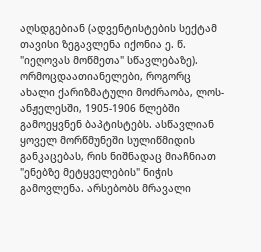აღსდგებიან (ადვენტისტების სექტამ თავისი ზეგავლენა იქონია ე. წ. "იეღოვას მოწმეთა" სწავლებაზე).
ორმოცდაათიანელები, როგორც ახალი ქარიზმატული მოძრაობა, ლოს-ანჟელესში, 1905-1906 წლებში გამოეყვნენ ბაპტისტებს. ასწავლიან ყოველ მორწმუნეში სულიწმიდის განკაცებას, რის ნიშნადაც მიაჩნიათ "ენებზე მეტყველების" ნიჭის გამოვლენა. არსებობს მრავალი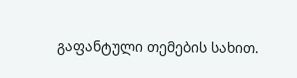გაფანტული თემების სახით.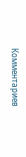Комментариев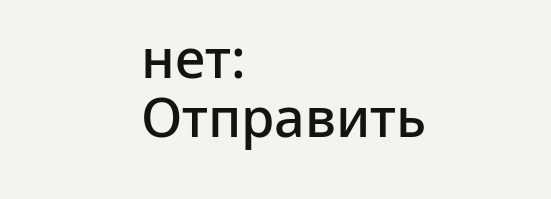нет:
Отправить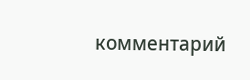комментарий